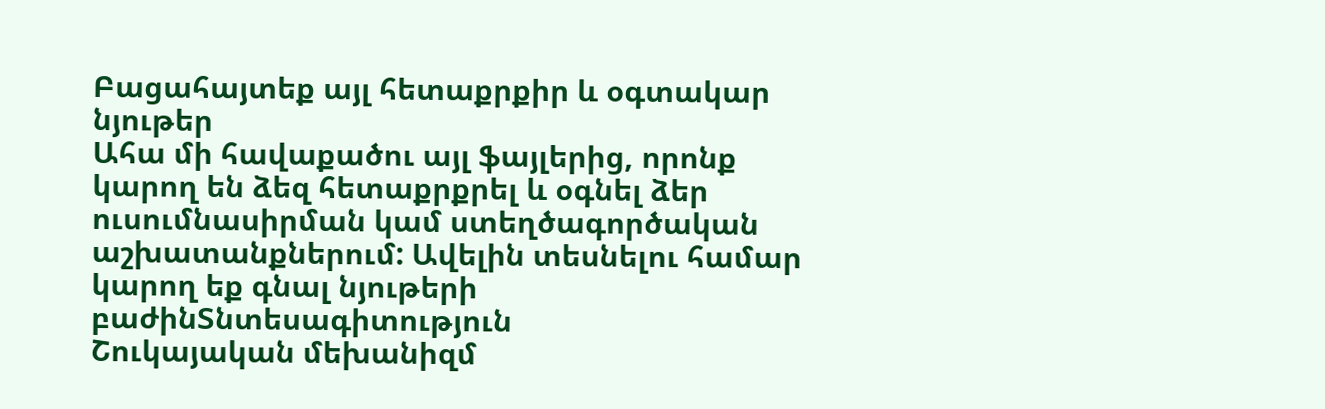Բացահայտեք այլ հետաքրքիր և օգտակար նյութեր
Ահա մի հավաքածու այլ ֆայլերից, որոնք կարող են ձեզ հետաքրքրել և օգնել ձեր ուսումնասիրման կամ ստեղծագործական աշխատանքներում: Ավելին տեսնելու համար կարող եք գնալ նյութերի բաժինՏնտեսագիտություն
Շուկայական մեխանիզմ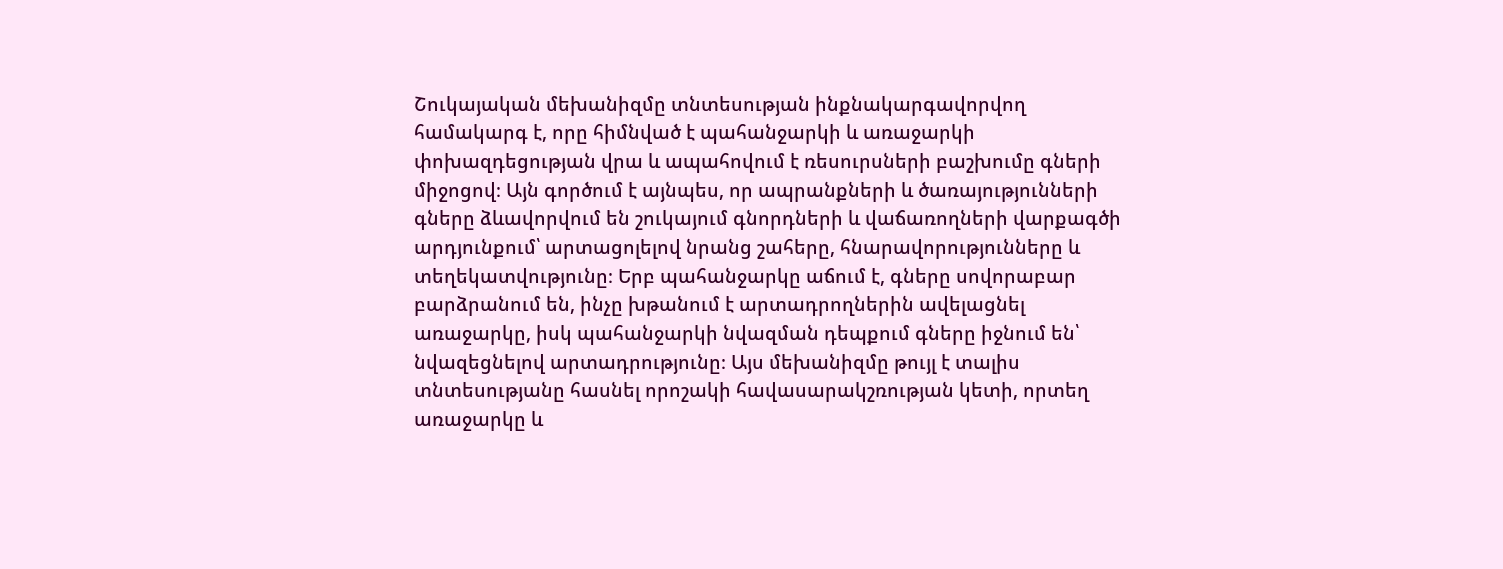Շուկայական մեխանիզմը տնտեսության ինքնակարգավորվող համակարգ է, որը հիմնված է պահանջարկի և առաջարկի փոխազդեցության վրա և ապահովում է ռեսուրսների բաշխումը գների միջոցով։ Այն գործում է այնպես, որ ապրանքների և ծառայությունների գները ձևավորվում են շուկայում գնորդների և վաճառողների վարքագծի արդյունքում՝ արտացոլելով նրանց շահերը, հնարավորությունները և տեղեկատվությունը։ Երբ պահանջարկը աճում է, գները սովորաբար բարձրանում են, ինչը խթանում է արտադրողներին ավելացնել առաջարկը, իսկ պահանջարկի նվազման դեպքում գները իջնում են՝ նվազեցնելով արտադրությունը։ Այս մեխանիզմը թույլ է տալիս տնտեսությանը հասնել որոշակի հավասարակշռության կետի, որտեղ առաջարկը և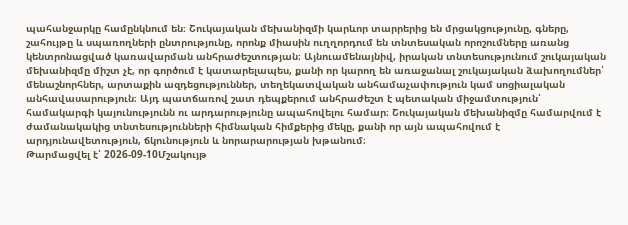պահանջարկը համընկնում են։ Շուկայական մեխանիզմի կարևոր տարրերից են մրցակցությունը, գները, շահույթը և սպառողների ընտրությունը, որոնք միասին ուղղորդում են տնտեսական որոշումները առանց կենտրոնացված կառավարման անհրաժեշտության։ Այնուամենայնիվ, իրական տնտեսությունում շուկայական մեխանիզմը միշտ չէ, որ գործում է կատարելապես, քանի որ կարող են առաջանալ շուկայական ձախողումներ՝ մենաշնորհներ, արտաքին ազդեցություններ, տեղեկատվական անհամաչափություն կամ սոցիալական անհավասարություն։ Այդ պատճառով շատ դեպքերում անհրաժեշտ է պետական միջամտություն՝ համակարգի կայունությունն ու արդարությունը ապահովելու համար։ Շուկայական մեխանիզմը համարվում է ժամանակակից տնտեսությունների հիմնական հիմքերից մեկը, քանի որ այն ապահովում է արդյունավետություն, ճկունություն և նորարարության խթանում։
Թարմացվել է՝ 2026-09-10Մշակույթ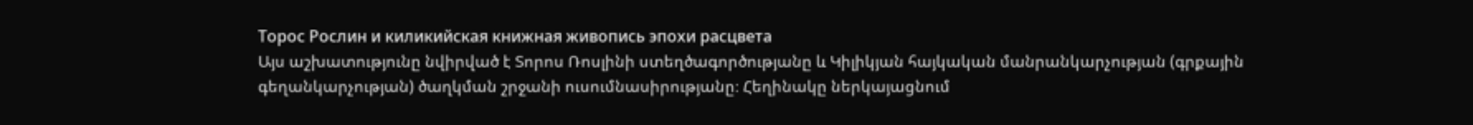Торос Рослин и киликийская книжная живопись эпохи расцвета
Այս աշխատությունը նվիրված է Տորոս Ռոսլինի ստեղծագործությանը և Կիլիկյան հայկական մանրանկարչության (գրքային գեղանկարչության) ծաղկման շրջանի ուսումնասիրությանը։ Հեղինակը ներկայացնում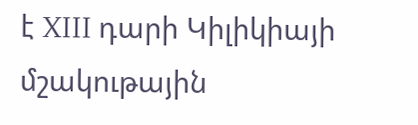է XIII դարի Կիլիկիայի մշակութային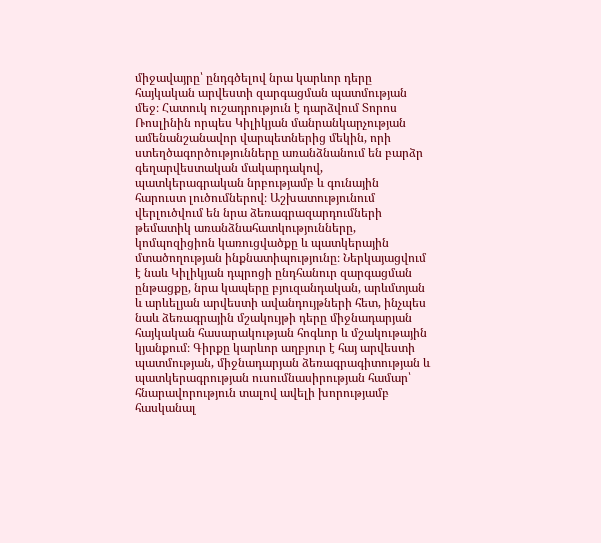միջավայրը՝ ընդգծելով նրա կարևոր դերը հայկական արվեստի զարգացման պատմության մեջ։ Հատուկ ուշադրություն է դարձվում Տորոս Ռոսլինին որպես Կիլիկյան մանրանկարչության ամենանշանավոր վարպետներից մեկին, որի ստեղծագործությունները առանձնանում են բարձր գեղարվեստական մակարդակով, պատկերագրական նրբությամբ և գունային հարուստ լուծումներով։ Աշխատությունում վերլուծվում են նրա ձեռագրազարդումների թեմատիկ առանձնահատկությունները, կոմպոզիցիոն կառուցվածքը և պատկերային մտածողության ինքնատիպությունը։ Ներկայացվում է նաև Կիլիկյան դպրոցի ընդհանուր զարգացման ընթացքը, նրա կապերը բյուզանդական, արևմտյան և արևելյան արվեստի ավանդույթների հետ, ինչպես նաև ձեռագրային մշակույթի դերը միջնադարյան հայկական հասարակության հոգևոր և մշակութային կյանքում։ Գիրքը կարևոր աղբյուր է հայ արվեստի պատմության, միջնադարյան ձեռագրագիտության և պատկերագրության ուսումնասիրության համար՝ հնարավորություն տալով ավելի խորությամբ հասկանալ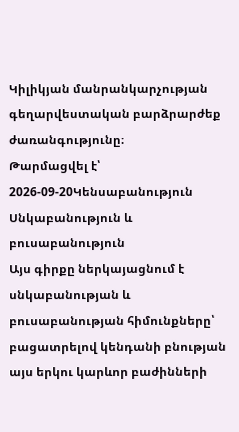Կիլիկյան մանրանկարչության գեղարվեստական բարձրարժեք ժառանգությունը։
Թարմացվել է՝ 2026-09-20Կենսաբանություն
Սնկաբանություն և բուսաբանություն
Այս գիրքը ներկայացնում է սնկաբանության և բուսաբանության հիմունքները՝ բացատրելով կենդանի բնության այս երկու կարևոր բաժինների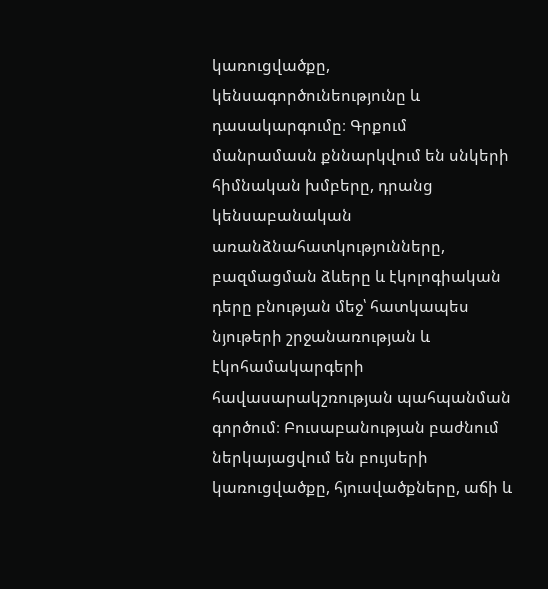կառուցվածքը, կենսագործունեությունը և դասակարգումը։ Գրքում մանրամասն քննարկվում են սնկերի հիմնական խմբերը, դրանց կենսաբանական առանձնահատկությունները, բազմացման ձևերը և էկոլոգիական դերը բնության մեջ՝ հատկապես նյութերի շրջանառության և էկոհամակարգերի հավասարակշռության պահպանման գործում։ Բուսաբանության բաժնում ներկայացվում են բույսերի կառուցվածքը, հյուսվածքները, աճի և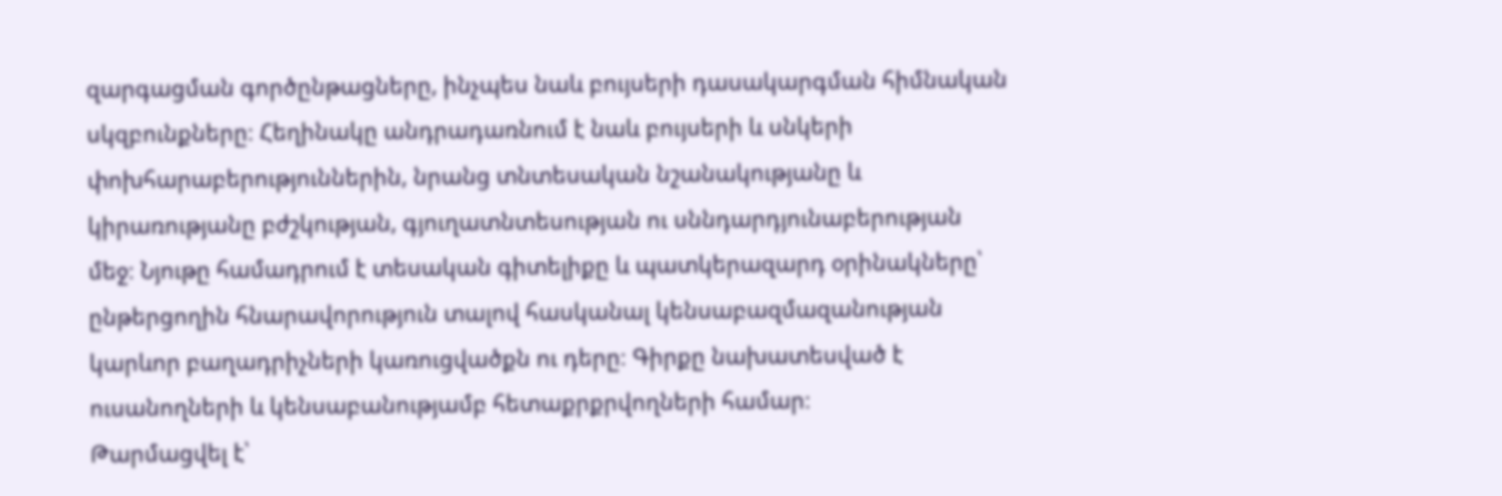զարգացման գործընթացները, ինչպես նաև բույսերի դասակարգման հիմնական սկզբունքները։ Հեղինակը անդրադառնում է նաև բույսերի և սնկերի փոխհարաբերություններին, նրանց տնտեսական նշանակությանը և կիրառությանը բժշկության, գյուղատնտեսության ու սննդարդյունաբերության մեջ։ Նյութը համադրում է տեսական գիտելիքը և պատկերազարդ օրինակները՝ ընթերցողին հնարավորություն տալով հասկանալ կենսաբազմազանության կարևոր բաղադրիչների կառուցվածքն ու դերը։ Գիրքը նախատեսված է ուսանողների և կենսաբանությամբ հետաքրքրվողների համար։
Թարմացվել է՝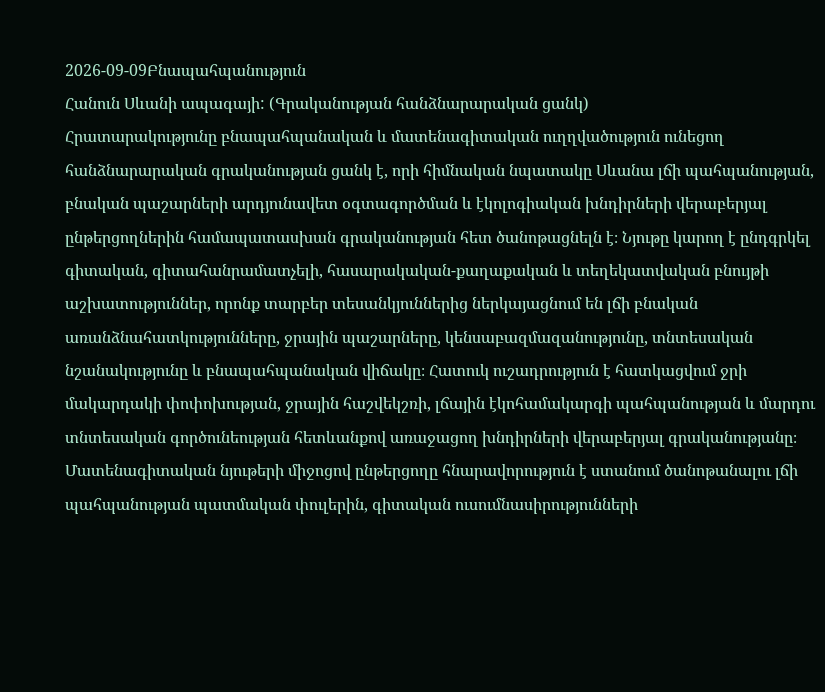2026-09-09Բնապահպանություն
Հանուն Սևանի ապագայի: (Գրականության հանձնարարական ցանկ)
Հրատարակությունը բնապահպանական և մատենագիտական ուղղվածություն ունեցող հանձնարարական գրականության ցանկ է, որի հիմնական նպատակը Սևանա լճի պահպանության, բնական պաշարների արդյունավետ օգտագործման և էկոլոգիական խնդիրների վերաբերյալ ընթերցողներին համապատասխան գրականության հետ ծանոթացնելն է։ Նյութը կարող է ընդգրկել գիտական, գիտահանրամատչելի, հասարակական-քաղաքական և տեղեկատվական բնույթի աշխատություններ, որոնք տարբեր տեսանկյուններից ներկայացնում են լճի բնական առանձնահատկությունները, ջրային պաշարները, կենսաբազմազանությունը, տնտեսական նշանակությունը և բնապահպանական վիճակը։ Հատուկ ուշադրություն է հատկացվում ջրի մակարդակի փոփոխության, ջրային հաշվեկշռի, լճային էկոհամակարգի պահպանության և մարդու տնտեսական գործունեության հետևանքով առաջացող խնդիրների վերաբերյալ գրականությանը։ Մատենագիտական նյութերի միջոցով ընթերցողը հնարավորություն է ստանում ծանոթանալու լճի պահպանության պատմական փուլերին, գիտական ուսումնասիրությունների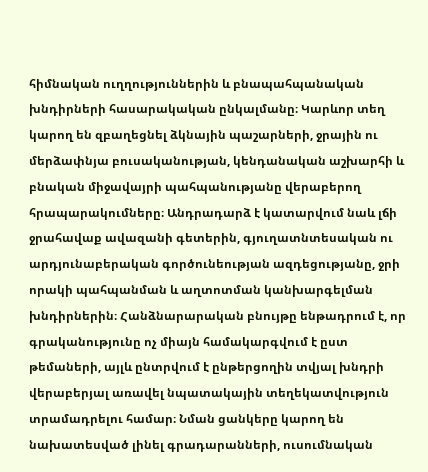հիմնական ուղղություններին և բնապահպանական խնդիրների հասարակական ընկալմանը։ Կարևոր տեղ կարող են զբաղեցնել ձկնային պաշարների, ջրային ու մերձափնյա բուսականության, կենդանական աշխարհի և բնական միջավայրի պահպանությանը վերաբերող հրապարակումները։ Անդրադարձ է կատարվում նաև լճի ջրահավաք ավազանի գետերին, գյուղատնտեսական ու արդյունաբերական գործունեության ազդեցությանը, ջրի որակի պահպանման և աղտոտման կանխարգելման խնդիրներին։ Հանձնարարական բնույթը ենթադրում է, որ գրականությունը ոչ միայն համակարգվում է ըստ թեմաների, այլև ընտրվում է ընթերցողին տվյալ խնդրի վերաբերյալ առավել նպատակային տեղեկատվություն տրամադրելու համար։ Նման ցանկերը կարող են նախատեսված լինել գրադարանների, ուսումնական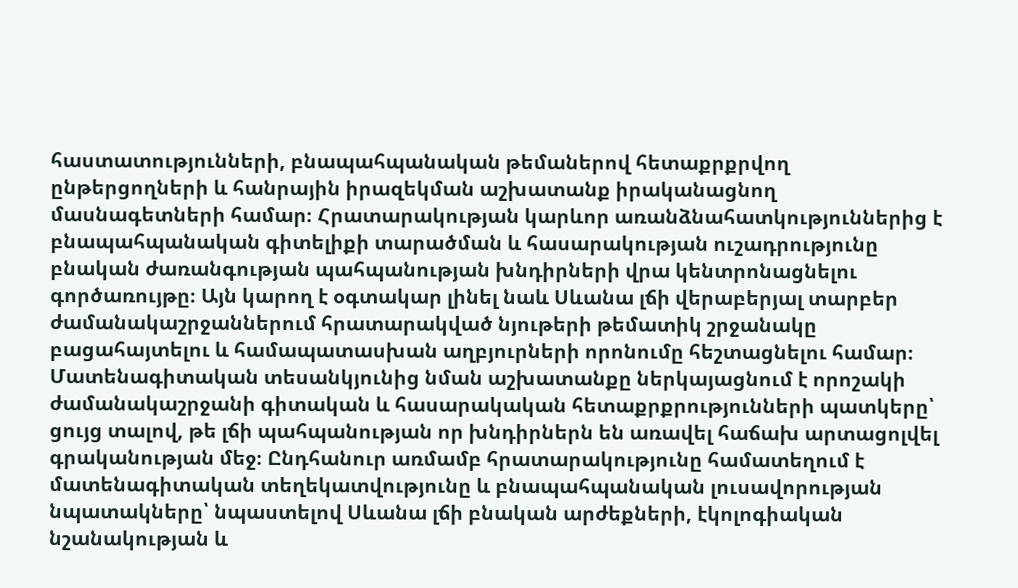հաստատությունների, բնապահպանական թեմաներով հետաքրքրվող ընթերցողների և հանրային իրազեկման աշխատանք իրականացնող մասնագետների համար։ Հրատարակության կարևոր առանձնահատկություններից է բնապահպանական գիտելիքի տարածման և հասարակության ուշադրությունը բնական ժառանգության պահպանության խնդիրների վրա կենտրոնացնելու գործառույթը։ Այն կարող է օգտակար լինել նաև Սևանա լճի վերաբերյալ տարբեր ժամանակաշրջաններում հրատարակված նյութերի թեմատիկ շրջանակը բացահայտելու և համապատասխան աղբյուրների որոնումը հեշտացնելու համար։ Մատենագիտական տեսանկյունից նման աշխատանքը ներկայացնում է որոշակի ժամանակաշրջանի գիտական և հասարակական հետաքրքրությունների պատկերը՝ ցույց տալով, թե լճի պահպանության որ խնդիրներն են առավել հաճախ արտացոլվել գրականության մեջ։ Ընդհանուր առմամբ հրատարակությունը համատեղում է մատենագիտական տեղեկատվությունը և բնապահպանական լուսավորության նպատակները՝ նպաստելով Սևանա լճի բնական արժեքների, էկոլոգիական նշանակության և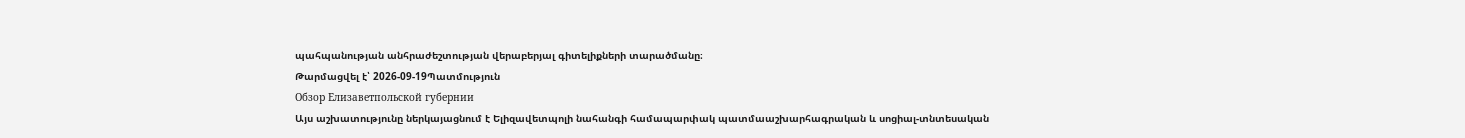պահպանության անհրաժեշտության վերաբերյալ գիտելիքների տարածմանը։
Թարմացվել է՝ 2026-09-19Պատմություն
Обзор Елизаветпольской губернии
Այս աշխատությունը ներկայացնում է Ելիզավետպոլի նահանգի համապարփակ պատմաաշխարհագրական և սոցիալ-տնտեսական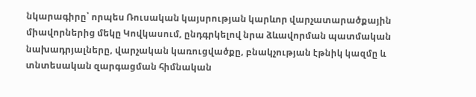նկարագիրը՝ որպես Ռուսական կայսրության կարևոր վարչատարածքային միավորներից մեկը Կովկասում, ընդգրկելով նրա ձևավորման պատմական նախադրյալները, վարչական կառուցվածքը, բնակչության էթնիկ կազմը և տնտեսական զարգացման հիմնական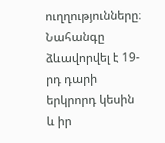ուղղությունները։ Նահանգը ձևավորվել է 19-րդ դարի երկրորդ կեսին և իր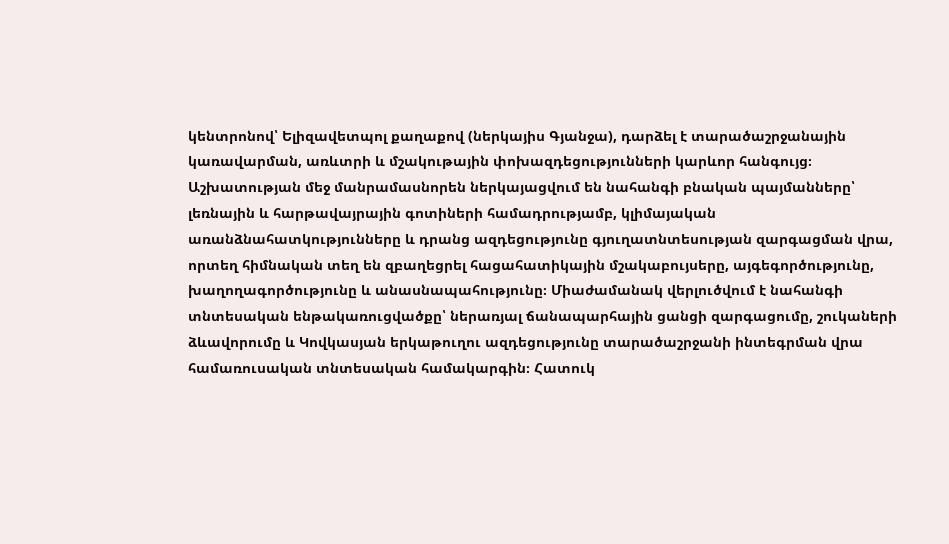կենտրոնով՝ Ելիզավետպոլ քաղաքով (ներկայիս Գյանջա), դարձել է տարածաշրջանային կառավարման, առևտրի և մշակութային փոխազդեցությունների կարևոր հանգույց։ Աշխատության մեջ մանրամասնորեն ներկայացվում են նահանգի բնական պայմանները՝ լեռնային և հարթավայրային գոտիների համադրությամբ, կլիմայական առանձնահատկությունները և դրանց ազդեցությունը գյուղատնտեսության զարգացման վրա, որտեղ հիմնական տեղ են զբաղեցրել հացահատիկային մշակաբույսերը, այգեգործությունը, խաղողագործությունը և անասնապահությունը։ Միաժամանակ վերլուծվում է նահանգի տնտեսական ենթակառուցվածքը՝ ներառյալ ճանապարհային ցանցի զարգացումը, շուկաների ձևավորումը և Կովկասյան երկաթուղու ազդեցությունը տարածաշրջանի ինտեգրման վրա համառուսական տնտեսական համակարգին։ Հատուկ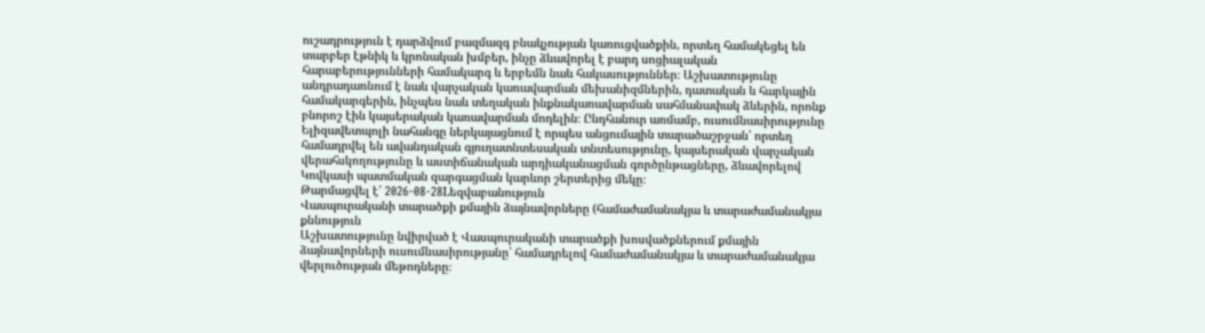ուշադրություն է դարձվում բազմազգ բնակչության կառուցվածքին, որտեղ համակեցել են տարբեր էթնիկ և կրոնական խմբեր, ինչը ձևավորել է բարդ սոցիալական հարաբերությունների համակարգ և երբեմն նաև հակասություններ։ Աշխատությունը անդրադառնում է նաև վարչական կառավարման մեխանիզմներին, դատական և հարկային համակարգերին, ինչպես նաև տեղական ինքնակառավարման սահմանափակ ձևերին, որոնք բնորոշ էին կայսերական կառավարման մոդելին։ Ընդհանուր առմամբ, ուսումնասիրությունը Ելիզավետպոլի նահանգը ներկայացնում է որպես անցումային տարածաշրջան՝ որտեղ համադրվել են ավանդական գյուղատնտեսական տնտեսությունը, կայսերական վարչական վերահսկողությունը և աստիճանական արդիականացման գործընթացները, ձևավորելով Կովկասի պատմական զարգացման կարևոր շերտերից մեկը։
Թարմացվել է՝ 2026-08-28Lեզվաբանություն
Վասպուրականի տարածքի քմային ձայնավորները (համաժամանակյա և տարաժամանակյա քննություն
Աշխատությունը նվիրված է Վասպուրականի տարածքի խոսվածքներում քմային ձայնավորների ուսումնասիրությանը՝ համադրելով համաժամանակյա և տարաժամանակյա վերլուծության մեթոդները։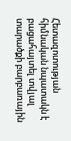Հետազոտության հիմնական նպատակն է բացահայտել տվյալ տարածքի բարբառային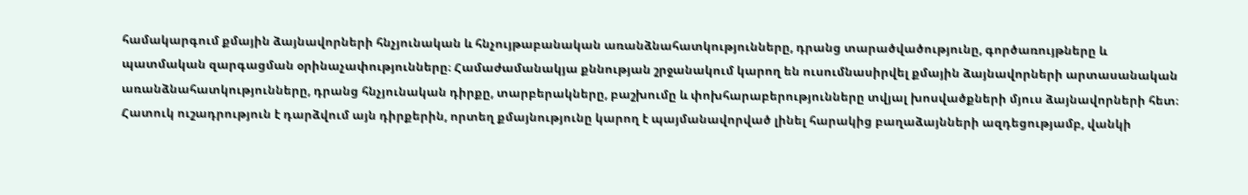համակարգում քմային ձայնավորների հնչյունական և հնչույթաբանական առանձնահատկությունները, դրանց տարածվածությունը, գործառույթները և պատմական զարգացման օրինաչափությունները։ Համաժամանակյա քննության շրջանակում կարող են ուսումնասիրվել քմային ձայնավորների արտասանական առանձնահատկությունները, դրանց հնչյունական դիրքը, տարբերակները, բաշխումը և փոխհարաբերությունները տվյալ խոսվածքների մյուս ձայնավորների հետ։ Հատուկ ուշադրություն է դարձվում այն դիրքերին, որտեղ քմայնությունը կարող է պայմանավորված լինել հարակից բաղաձայնների ազդեցությամբ, վանկի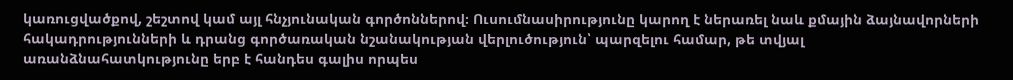կառուցվածքով, շեշտով կամ այլ հնչյունական գործոններով։ Ուսումնասիրությունը կարող է ներառել նաև քմային ձայնավորների հակադրությունների և դրանց գործառական նշանակության վերլուծություն՝ պարզելու համար, թե տվյալ առանձնահատկությունը երբ է հանդես գալիս որպես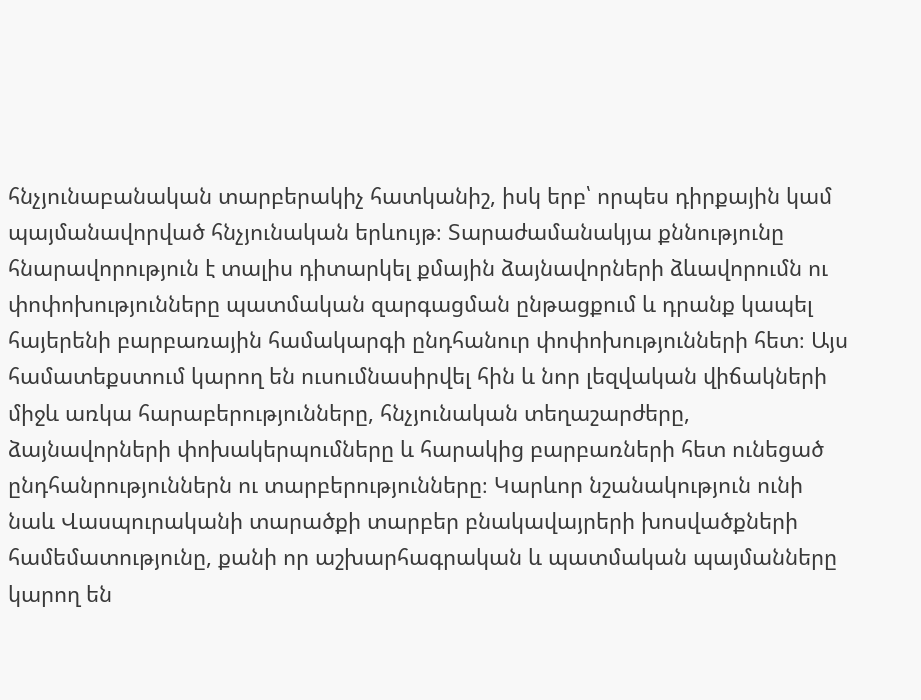հնչյունաբանական տարբերակիչ հատկանիշ, իսկ երբ՝ որպես դիրքային կամ պայմանավորված հնչյունական երևույթ։ Տարաժամանակյա քննությունը հնարավորություն է տալիս դիտարկել քմային ձայնավորների ձևավորումն ու փոփոխությունները պատմական զարգացման ընթացքում և դրանք կապել հայերենի բարբառային համակարգի ընդհանուր փոփոխությունների հետ։ Այս համատեքստում կարող են ուսումնասիրվել հին և նոր լեզվական վիճակների միջև առկա հարաբերությունները, հնչյունական տեղաշարժերը, ձայնավորների փոխակերպումները և հարակից բարբառների հետ ունեցած ընդհանրություններն ու տարբերությունները։ Կարևոր նշանակություն ունի նաև Վասպուրականի տարածքի տարբեր բնակավայրերի խոսվածքների համեմատությունը, քանի որ աշխարհագրական և պատմական պայմանները կարող են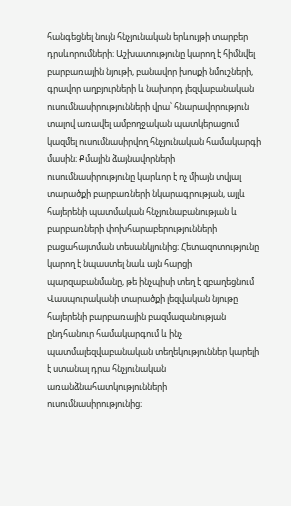հանգեցնել նույն հնչյունական երևույթի տարբեր դրսևորումների։ Աշխատությունը կարող է հիմնվել բարբառային նյութի, բանավոր խոսքի նմուշների, գրավոր աղբյուրների և նախորդ լեզվաբանական ուսումնասիրությունների վրա՝ հնարավորություն տալով առավել ամբողջական պատկերացում կազմել ուսումնասիրվող հնչյունական համակարգի մասին։ Քմային ձայնավորների ուսումնասիրությունը կարևոր է ոչ միայն տվյալ տարածքի բարբառների նկարագրության, այլև հայերենի պատմական հնչյունաբանության և բարբառների փոխհարաբերությունների բացահայտման տեսանկյունից։ Հետազոտությունը կարող է նպաստել նաև այն հարցի պարզաբանմանը, թե ինչպիսի տեղ է զբաղեցնում Վասպուրականի տարածքի լեզվական նյութը հայերենի բարբառային բազմազանության ընդհանուր համակարգում և ինչ պատմալեզվաբանական տեղեկություններ կարելի է ստանալ դրա հնչյունական առանձնահատկությունների ուսումնասիրությունից։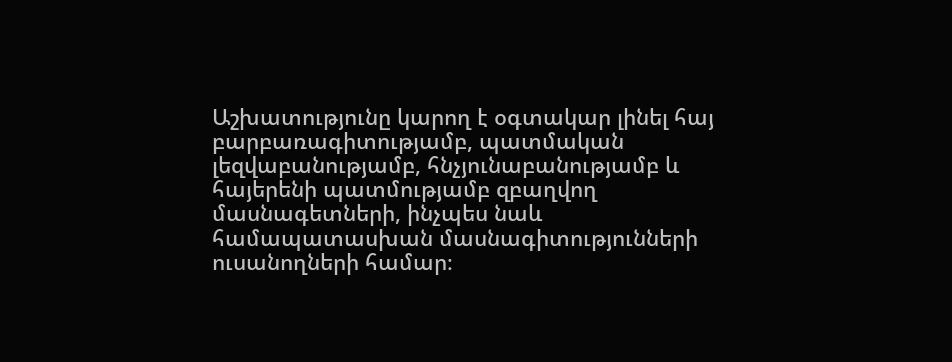Աշխատությունը կարող է օգտակար լինել հայ բարբառագիտությամբ, պատմական լեզվաբանությամբ, հնչյունաբանությամբ և հայերենի պատմությամբ զբաղվող մասնագետների, ինչպես նաև համապատասխան մասնագիտությունների ուսանողների համար։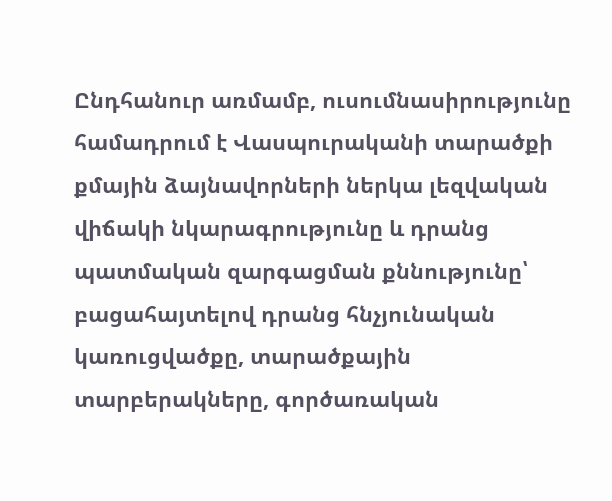Ընդհանուր առմամբ, ուսումնասիրությունը համադրում է Վասպուրականի տարածքի քմային ձայնավորների ներկա լեզվական վիճակի նկարագրությունը և դրանց պատմական զարգացման քննությունը՝ բացահայտելով դրանց հնչյունական կառուցվածքը, տարածքային տարբերակները, գործառական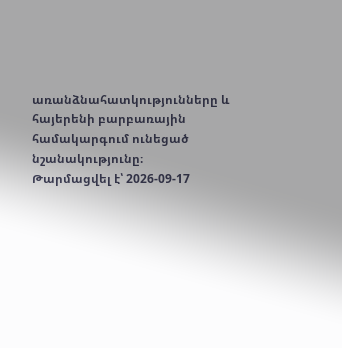առանձնահատկությունները և հայերենի բարբառային համակարգում ունեցած նշանակությունը։
Թարմացվել է՝ 2026-09-17